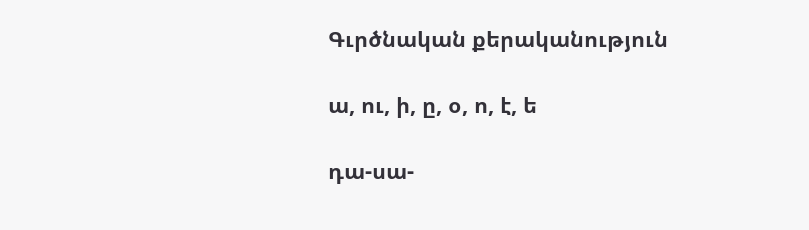Գւրծնական քերականություն

ա, ու, ի, ը, օ, ո, է, ե

դա-սա-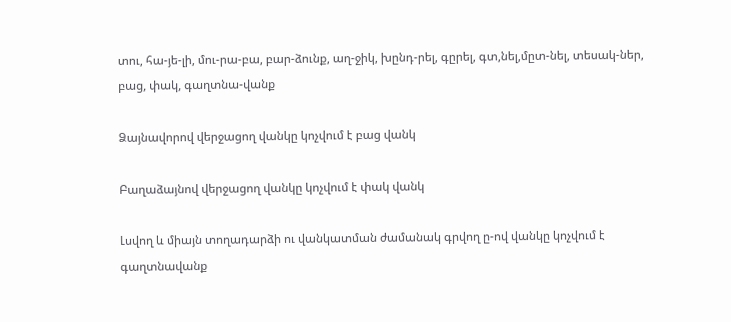տու, հա-յե-լի, մու-րա-բա, բար-ձունք, աղ-ջիկ, խընդ-րել, գըրել, գտ,նել,մըտ-նել, տեսակ-ներ, բաց, փակ, գաղտնա-վանք

Ձայնավորով վերջացող վանկը կոչվում է բաց վանկ

Բաղաձայնով վերջացող վանկը կոչվում է փակ վանկ

Լսվող և միայն տողադարձի ու վանկատման ժամանակ գրվող ը-ով վանկը կոչվում է գաղտնավանք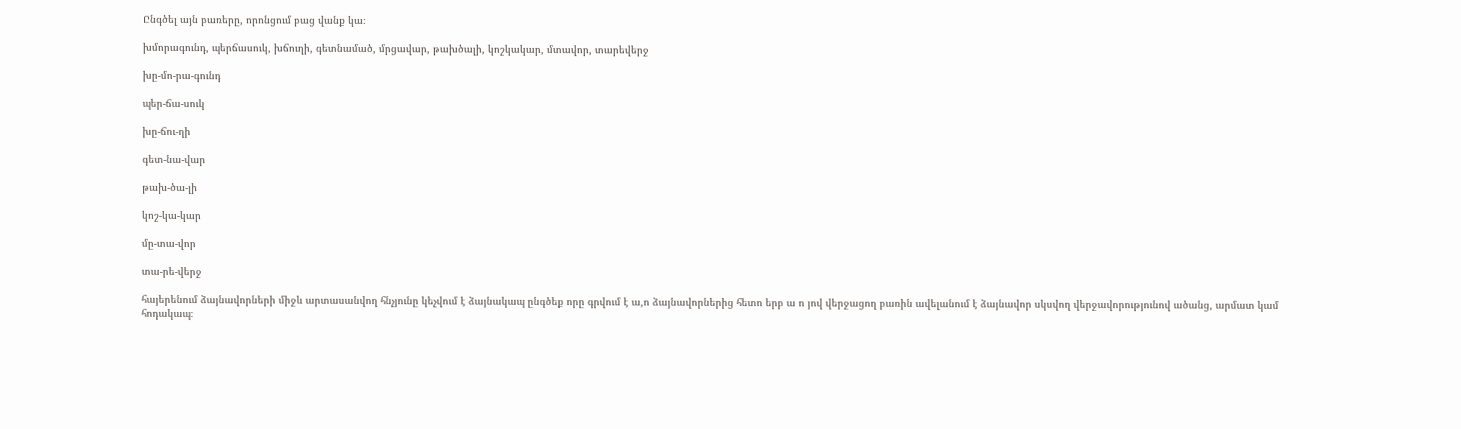Ընգծել այն բառերը, որոնցում բաց վանք կա։

խմորագունդ, պերճասուկ, խճուղի, գետնամած, մրցավար, թախծալի, կոշկակար, մտավոր, տարեվերջ

խը-մո-րա-գունդ

պեր-ճա-սուկ

խը-ճու-ղի

գետ-նա-վար

թախ-ծա-լի

կոշ-կա-կար

մը-տա-վոր

տա-րե-վերջ

հայերենում ձայնավորների միջև արտասանվող հնչյունը կեչվում է ձայնակապ ընգծեք որը գրվում է ա,ո ձայնավորներից հետո երբ ա ո յով վերջացող բառին ավելանում է ձայնավոր սկսվող վերջավորությունով ածանց, արմատ կամ հոդակապ։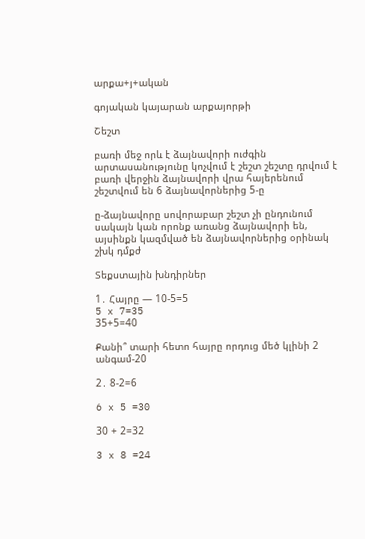արքա+յ+ական

գոյական կայարան արքայորթի

Շեշտ

բառի մեջ որև է ձայնավորի ուժգին արտասանությունը կոչվում է շեշտ շեշտը դրվում է բառի վերջին ձայնավորի վրա հայերենում շեշտվում են 6 ձայնավորներից 5-ը

ը-ձայնավորը սովորաբար շեշտ չի ընդունում սակայն կան որոնք առանց ձայնավորի են, այսինքն կազմված են ձայնավորներից օրինակ շխկ դմքժ

Տեքստային խնդիրներ

1․ Հայրը — 10-5=5
5 x 7=35
35+5=40

Քանի՞ տարի հետո հայրը որդուց մեծ կլինի 2 անգամ-20

2․ 8-2=6

6 x 5 =30

30 + 2=32

3 x 8 =24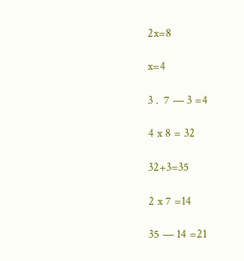2x=8

x=4

3․ 7 — 3 =4

4 x 8 = 32

32+3=35

2 x 7 =14

35 — 14 =21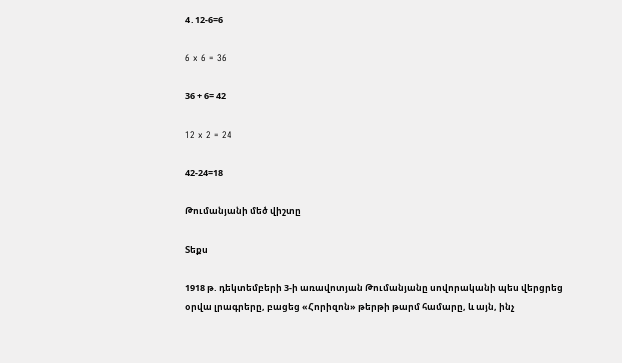4․12-6=6

6 x 6 = 36

36 + 6= 42

12 x 2 = 24

42-24=18

Թումանյանի մեծ վիշտը

Տեքս

1918 թ. դեկտեմբերի 3-ի առավոտյան Թումանյանը սովորականի պես վերցրեց օրվա լրագրերը, բացեց «Հորիզոն» թերթի թարմ համարը, և այն, ինչ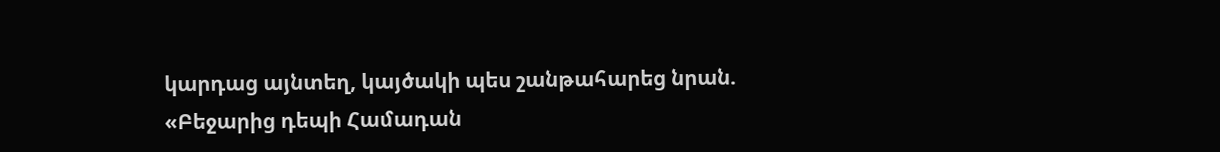կարդաց այնտեղ, կայծակի պես շանթահարեց նրան. «Բեջարից դեպի Համադան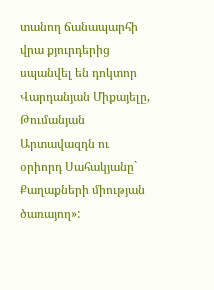տանող ճանապարհի վրա քյուրդերից սպանվել են դոկտոր Վարդանյան Միքայելը, Թումանյան Արտավազդն ու օրիորդ Սահակյանը` Քաղաքների միության ծառայող»: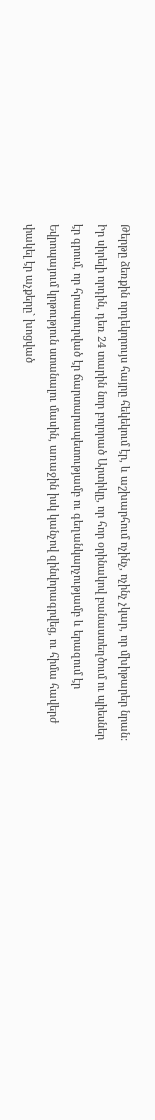Թերթը ձեռքին որդեկորույս հայրը հեկեկում էր, և աշխարհում ոչինչ, ոչինչ չկար, որ մխիթարեր նրան: Իր սիրելի որդին, դեռ 24 տարին նոր բոլորած Արտիկը, որ հոր օրինակով բանաստեղծում ու պիեսներ էր գրում, որ հրապուրված էր ճարտարապետությամբ ու գեղանկարչությամբ և երազում էր Եվրոպայում կրթություն ստանալու մասին, առաջին իսկ կանչով զինվորագրվեց, ու հիմա հավերժ փակել էր աչքերը` խոցված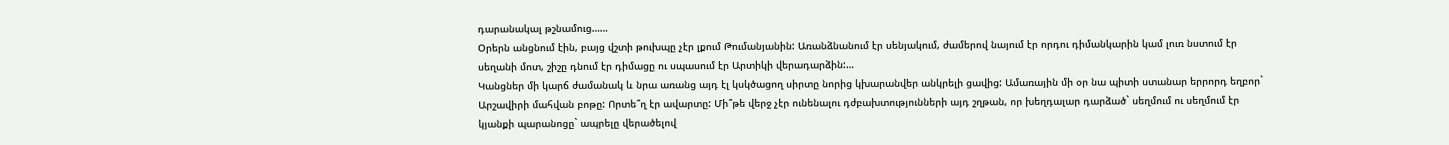դարանակալ թշնամուց……
Օրերն անցնում էին, բայց վշտի թուխպը չէր լքում Թումանյանին: Առանձնանում էր սենյակում, ժամերով նայում էր որդու դիմանկարին կամ լուռ նստում էր սեղանի մոտ, շիշը դնում էր դիմացը ու սպասում էր Արտիկի վերադարձին:…
Կանցներ մի կարճ ժամանակ և նրա առանց այդ էլ կսկծացող սիրտը նորից կխարանվեր անկրելի ցավից: Ամառային մի օր նա պիտի ստանար երրորդ եղբոր` Արշավիրի մահվան բոթը: Որտե՞ղ էր ավարտը: Մի՞թե վերջ չէր ունենալու դժբախտությունների այդ շղթան, որ խեղդալար դարձած` սեղմում ու սեղմում էր կյանքի պարանոցը` ապրելը վերածելով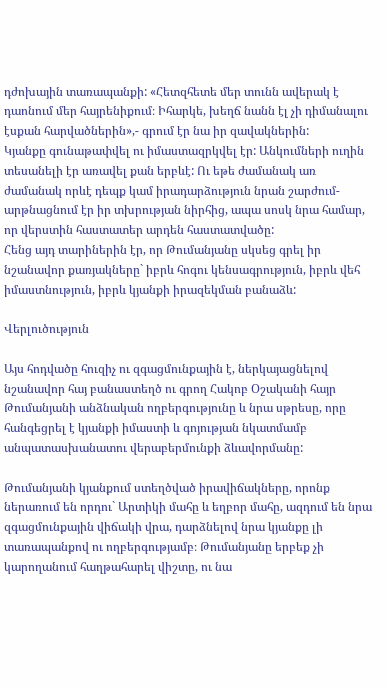դժոխային տառապանքի: «Հետզհետե մեր տունն ավերակ է դաոնում մեր հայրենիքում։ Իհարկե, խեղճ նանն էլ չի դիմանալու էսքան հարվածներին»,- գրում էր նա իր զավակներին:
Կյանքը գունաթափվել ու իմաստազրկվել էր: Անկումների ուղին տեսանելի էր առավել քան երբևէ: Ու եթե ժամանակ առ ժամանակ որևէ դեպք կամ իրադարձություն նրան շարժում-արթնացնում էր իր տխրության նիրհից, ապա սոսկ նրա համար, որ վերստին հաստատեր արդեն հաստատվածը:
Հենց այդ տարիներին էր, որ Թումանյանը սկսեց գրել իր նշանավոր քառյակները` իբրև հոգու կենսագրություն, իբրև վեհ իմաստնություն, իբրև կյանքի իրազեկման բանաձև:

Վերլուծություն

Այս հոդվածը հուզիչ ու զգացմունքային է, ներկայացնելով նշանավոր հայ բանաստեղծ ու գրող Հակոբ Օշականի հայր Թումանյանի անձնական ողբերգությունը և նրա սթրեսը, որը հանգեցրել է կյանքի իմաստի և գոյության նկատմամբ անպատասխանատու վերաբերմունքի ձևավորմանը:

Թումանյանի կյանքում ստեղծված իրավիճակները, որոնք ներառում են որդու` Արտիկի մահը և եղբոր մահը, ազդում են նրա զգացմունքային վիճակի վրա, դարձնելով նրա կյանքը լի տառապանքով ու ողբերգությամբ։ Թումանյանը երբեք չի կարողանում հաղթահարել վիշտը, ու նա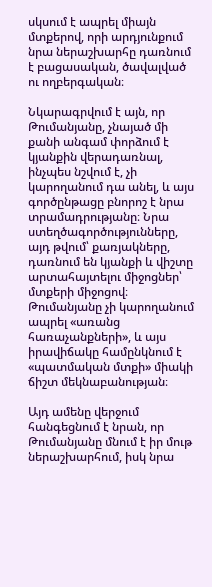սկսում է ապրել միայն մտքերով, որի արդյունքում նրա ներաշխարհը դառնում է բացասական, ծավալված ու ողբերգական։

Նկարագրվում է այն, որ Թումանյանը, չնայած մի քանի անգամ փորձում է կյանքին վերադառնալ, ինչպես նշվում է, չի կարողանում դա անել, և այս գործընթացը բնորոշ է նրա տրամադրությանը։ Նրա ստեղծագործությունները, այդ թվում՝ քառյակները, դառնում են կյանքի և վիշտը արտահայտելու միջոցներ՝ մտքերի միջոցով։ Թումանյանը չի կարողանում ապրել «առանց հառաչանքների», և այս իրավիճակը համընկնում է «պատմական մտքի» միակի ճիշտ մեկնաբանության։

Այդ ամենը վերջում հանգեցնում է նրան, որ Թումանյանը մնում է իր մութ ներաշխարհում, իսկ նրա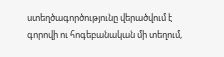ստեղծագործությունը վերածվում է գորովի ու հոգեբանական մի տեղում,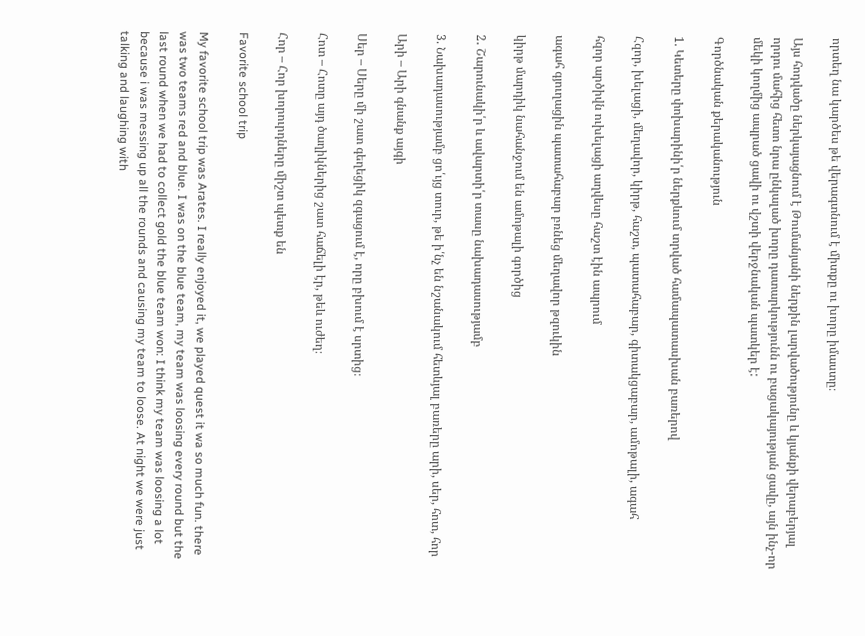որտեղ նա կարծես թե վերագտնում է միտքը ու խորը իմաստը։

Այս հոդվածը ներկայացնում է Թումանյանի ներքին լարվածությունը և կյանքի վերաբերյալ որդու մահից հետո նրա ընկալած խորը դատարկությունն ու բացակայության ցավը, այն ինչ-որ մեկի կողմից ապրած ցավի ու վշտի վերջնական պատկեր է:

Գործնական քերականություն

1. Կետերը փոխարինի՛ր ներքևում տրված համապատասխան բառերով

Հզոր, խելացի, մեղավոր, կիրթ, հաշտ, պատահաբար, գիտակցաբար, ամոթալի, ագահ

հզոր արծիվն ուխելացի աղվեսը հաշտ էին ապրում

ագահ գյուղացին պատահաբար բռնեց մեղավոր թզուկին

կիրթ մարդիկ նահանջում են ամոթալի գործից

2․ Շարունակի՛ր և ավարտի՛ր տասը նախադասությամբ

3. Նախադասությամբ ցո՛ւյց տուր, թե ի՛նչ են նշանակում հետևյալ բառերը արի, սեր, հոտ, հոր

Արի – Արի գնանք այգի

Սեր – Սերը մի շատ գեղեցիկ զգացում է, որը բխում է սրտից։

Հոտ – Հոտը այդ ծաղիկներից շատ հաճելի էր, թեև ուժեղ։

Հոր – Հոր խորուրդները միշտ պետք են

Favorite school trip

My favorite school trip was Arates. I really enjoyed it, we played quest it wa so much fun. there was two teams red and blue. I was on the blue team, my team was loosing every round but the last round when we had to collect gold the blue team won: I think my team was loosing a lot because i was messing up all the rounds and causing my team to loose. At night we were just talking and laughing with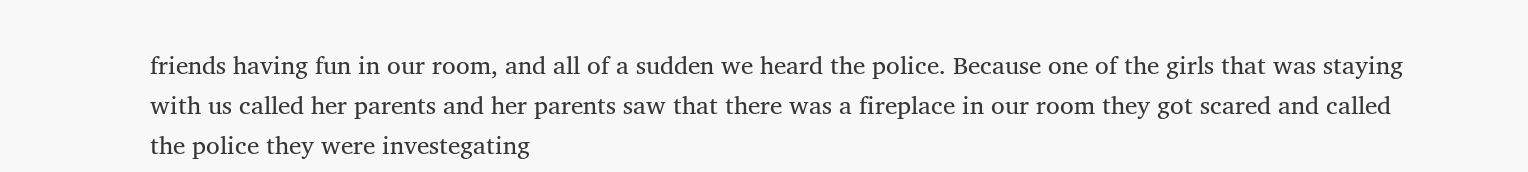friends having fun in our room, and all of a sudden we heard the police. Because one of the girls that was staying with us called her parents and her parents saw that there was a fireplace in our room they got scared and called the police they were investegating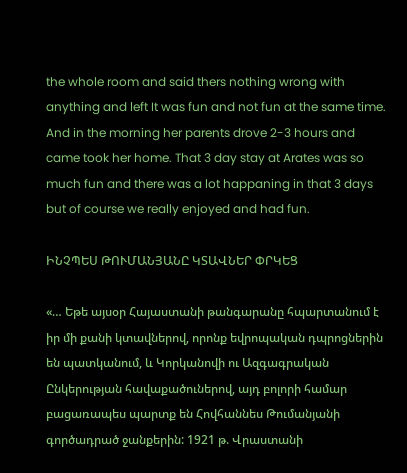the whole room and said thers nothing wrong with anything and left It was fun and not fun at the same time. And in the morning her parents drove 2-3 hours and came took her home. That 3 day stay at Arates was so much fun and there was a lot happaning in that 3 days but of course we really enjoyed and had fun.

ԻՆՉՊԵՍ ԹՈՒՄԱՆՅԱՆԸ ԿՏԱՎՆԵՐ ՓՐԿԵՑ

«… Եթե այսօր Հայաստանի թանգարանը հպարտանում է իր մի քանի կտավներով, որոնք եվրոպական դպրոցներին են պատկանում, և Կորկանովի ու Ազգագրական Ընկերության հավաքածուներով, այդ բոլորի համար բացառապես պարտք են Հովհաննես Թումանյանի գործադրած ջանքերին: 1921 թ. Վրաստանի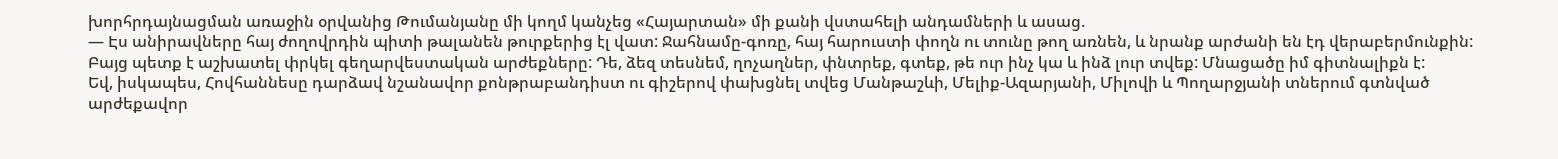խորհրդայնացման առաջին օրվանից Թումանյանը մի կողմ կանչեց «Հայարտան» մի քանի վստահելի անդամների և ասաց.
— Էս անիրավները հայ ժողովրդին պիտի թալանեն թուրքերից էլ վատ: Ջահնամը-գոռը, հայ հարուստի փողն ու տունը թող առնեն, և նրանք արժանի են էդ վերաբերմունքին: Բայց պետք է աշխատել փրկել գեղարվեստական արժեքները: Դե, ձեզ տեսնեմ, ղոչաղներ, փնտրեք, գտեք, թե ուր ինչ կա և ինձ լուր տվեք: Մնացածը իմ գիտնալիքն է:
Եվ, իսկապես, Հովհաննեսը դարձավ նշանավոր քոնթրաբանդիստ ու գիշերով փախցնել տվեց Մանթաշևի, Մելիք-Ազարյանի, Միլովի և Պողարջյանի տներում գտնված արժեքավոր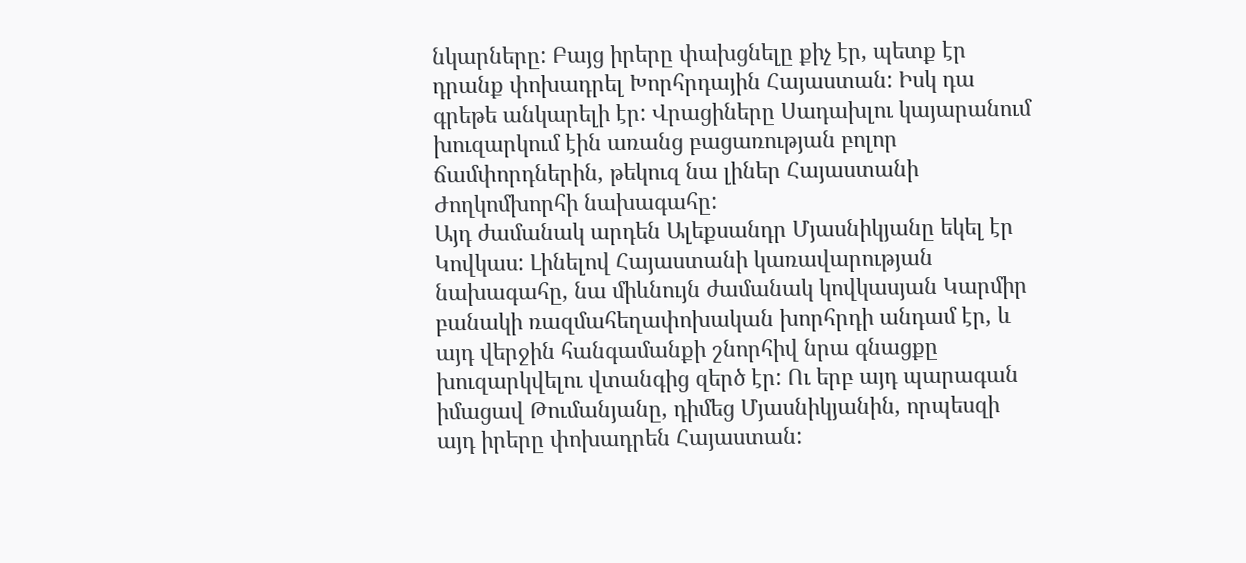նկարները: Բայց իրերը փախցնելը քիչ էր, պետք էր դրանք փոխադրել Խորհրդային Հայաստան: Իսկ դա գրեթե անկարելի էր: Վրացիները Սադախլու կայարանում խուզարկում էին առանց բացառության բոլոր ճամփորդներին, թեկուզ նա լիներ Հայաստանի Ժողկոմխորհի նախագահը:
Այդ ժամանակ արդեն Ալեքսանդր Մյասնիկյանը եկել էր Կովկաս: Լինելով Հայաստանի կառավարության նախագահը, նա միևնույն ժամանակ կովկասյան Կարմիր բանակի ռազմահեղափոխական խորհրդի անդամ էր, և այդ վերջին հանգամանքի շնորհիվ նրա գնացքը խուզարկվելու վտանգից զերծ էր: Ու երբ այդ պարագան իմացավ Թումանյանը, դիմեց Մյասնիկյանին, որպեսզի այդ իրերը փոխադրեն Հայաստան: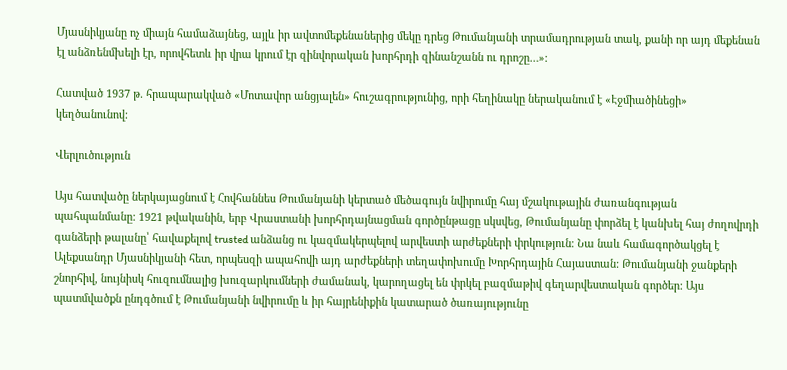Մյասնիկյանը ոչ միայն համաձայնեց, այլև իր ավտոմեքենաներից մեկը դրեց Թումանյանի տրամադրության տակ, քանի որ այդ մեքենան էլ անձռենմխելի էր, որովհետև իր վրա կրում էր զինվորական խորհրդի զինանշանն ու դրոշը…»:

Հատված 1937 թ. հրապարակված «Մոտավոր անցյալեն» հուշագրությունից, որի հեղինակը ներականում է «Էջմիածինեցի» կեղծանունով:

Վերլուծություն

Այս հատվածը ներկայացնում է Հովհաննես Թումանյանի կերտած մեծագույն նվիրումը հայ մշակութային ժառանգության պահպանմանը: 1921 թվականին, երբ Վրաստանի խորհրդայնացման գործընթացը սկսվեց, Թումանյանը փորձել է կանխել հայ ժողովրդի գանձերի թալանը՝ հավաքելով trusted անձանց ու կազմակերպելով արվեստի արժեքների փրկություն։ Նա նաև համագործակցել է Ալեքսանդր Մյասնիկյանի հետ, որպեսզի ապահովի այդ արժեքների տեղափոխումը Խորհրդային Հայաստան: Թումանյանի ջանքերի շնորհիվ, նույնիսկ հուզումնալից խուզարկումների ժամանակ, կարողացել են փրկել բազմաթիվ գեղարվեստական գործեր: Այս պատմվածքն ընդգծում է Թումանյանի նվիրումը և իր հայրենիքին կատարած ծառայությունը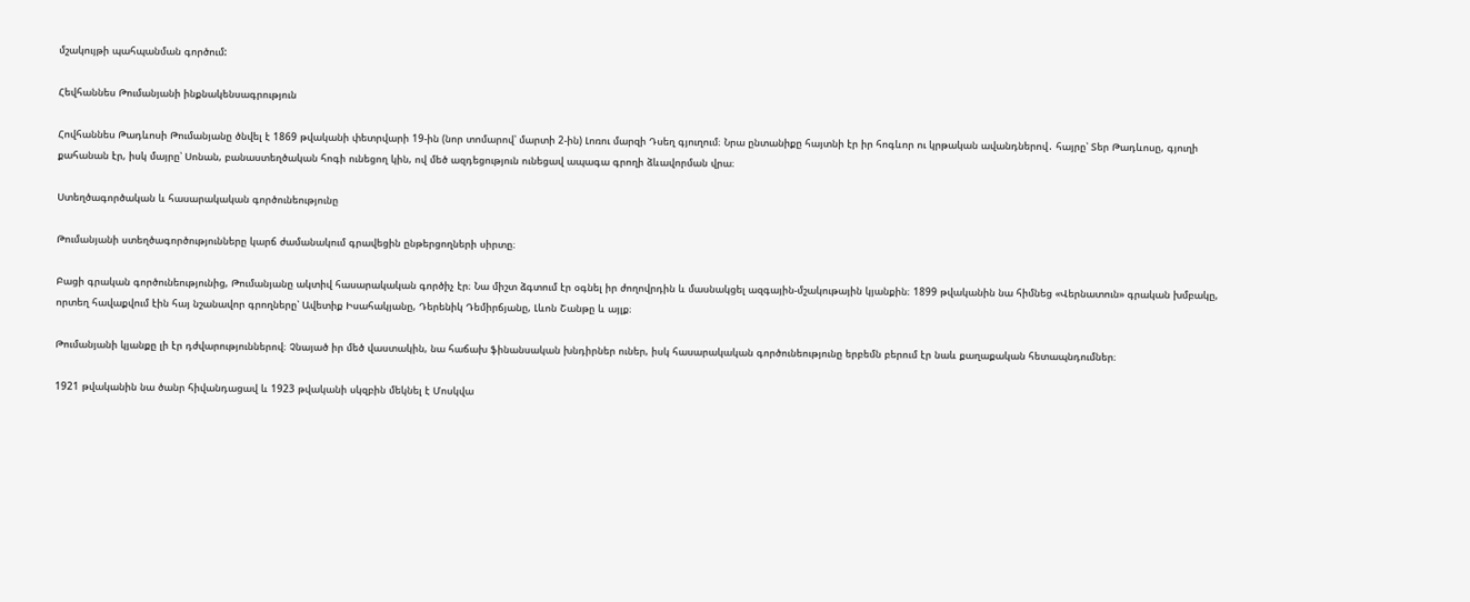մշակույթի պահպանման գործում:

Հեվհաննես Թումանյանի ինքնակենսագրություն

Հովհաննես Թադևոսի Թումանյանը ծնվել է 1869 թվականի փետրվարի 19-ին (նոր տոմարով՝ մարտի 2-ին) Լոռու մարզի Դսեղ գյուղում։ Նրա ընտանիքը հայտնի էր իր հոգևոր ու կրթական ավանդներով․ հայրը՝ Տեր Թադևոսը, գյուղի քահանան էր, իսկ մայրը՝ Սոնան, բանաստեղծական հոգի ունեցող կին, ով մեծ ազդեցություն ունեցավ ապագա գրողի ձևավորման վրա։

Ստեղծագործական և հասարակական գործունեությունը

Թումանյանի ստեղծագործությունները կարճ ժամանակում գրավեցին ընթերցողների սիրտը։

Բացի գրական գործունեությունից, Թումանյանը ակտիվ հասարակական գործիչ էր։ Նա միշտ ձգտում էր օգնել իր ժողովրդին և մասնակցել ազգային-մշակութային կյանքին։ 1899 թվականին նա հիմնեց «Վերնատուն» գրական խմբակը, որտեղ հավաքվում էին հայ նշանավոր գրողները՝ Ավետիք Իսահակյանը, Դերենիկ Դեմիրճյանը, Լևոն Շանթը և այլք։

Թումանյանի կյանքը լի էր դժվարություններով։ Չնայած իր մեծ վաստակին, նա հաճախ ֆինանսական խնդիրներ ուներ, իսկ հասարակական գործունեությունը երբեմն բերում էր նաև քաղաքական հետապնդումներ։

1921 թվականին նա ծանր հիվանդացավ և 1923 թվականի սկզբին մեկնել է Մոսկվա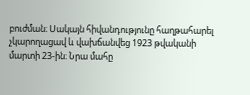բուժման։ Սակայն հիվանդությունը հաղթահարել չկարողացավ և վախճանվեց 1923 թվականի մարտի 23-ին։ Նրա մահը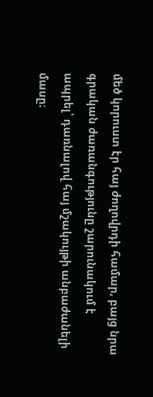մեծ կորուստ էր հայ ժողովրդի համար, բայց նրա գրական ժառանգությունը շարունակում է ապրել՝ դառնալով հայ մշակույթի անբաժանելի մասը։